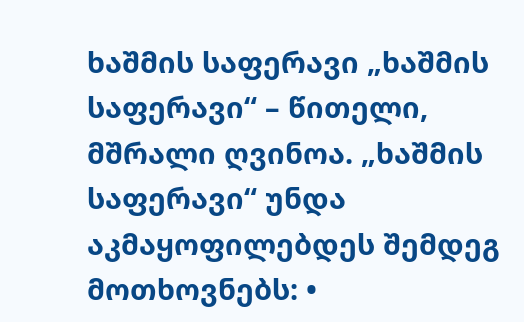ხაშმის საფერავი „ხაშმის საფერავი“ – წითელი, მშრალი ღვინოა. „ხაშმის საფერავი“ უნდა აკმაყოფილებდეს შემდეგ მოთხოვნებს: •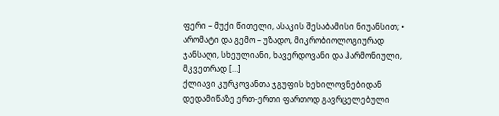ფერი – მუქი წითელი, ასაკის შესაბამისი ნიუანსით; • არომატი და გემო – უზადო, მიკრობიოლოგიურად ჯანსაღი, სხეულიანი, ხავერდოვანი და ჰარმონიული, მკვეთრად […]
ქლიავი კურკოვანთა ჯგუფის ხეხილოვნებიდან დედამიწაზე ერთ-ერთი ფართოდ გავრცელებული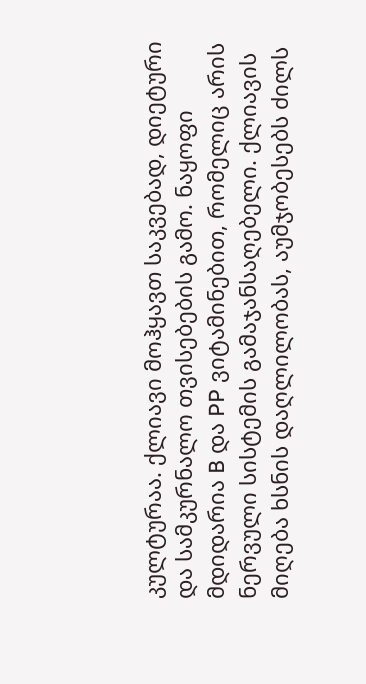კულტურაა. ქლიავი მოჰყავთ საკვებად, დიეტური და სამკურნალო თვისებების გამო. ნაყოფი მდიდარია B და PP ვიტამინებით, რომელიც არის ნერვული სისტემის გამაჯანსაღებელი. ქლიავის მიღება ხსნის დაღლილობას, აუმჯობესებს ძილს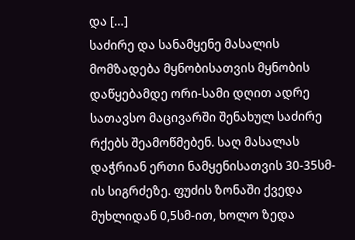და […]
საძირე და სანამყენე მასალის მომზადება მყნობისათვის მყნობის დაწყებამდე ორი-სამი დღით ადრე სათავსო მაცივარში შენახულ საძირე რქებს შეამოწმებენ. საღ მასალას დაჭრიან ერთი ნამყენისათვის 30-35სმ-ის სიგრძეზე. ფუძის ზონაში ქვედა მუხლიდან 0,5სმ-ით, ხოლო ზედა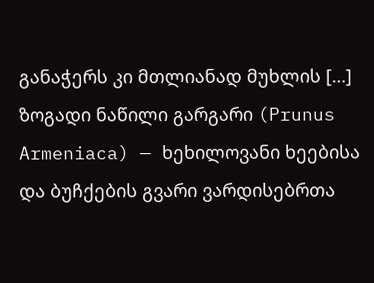განაჭერს კი მთლიანად მუხლის […]
ზოგადი ნაწილი გარგარი (Prunus Armeniaca) — ხეხილოვანი ხეებისა და ბუჩქების გვარი ვარდისებრთა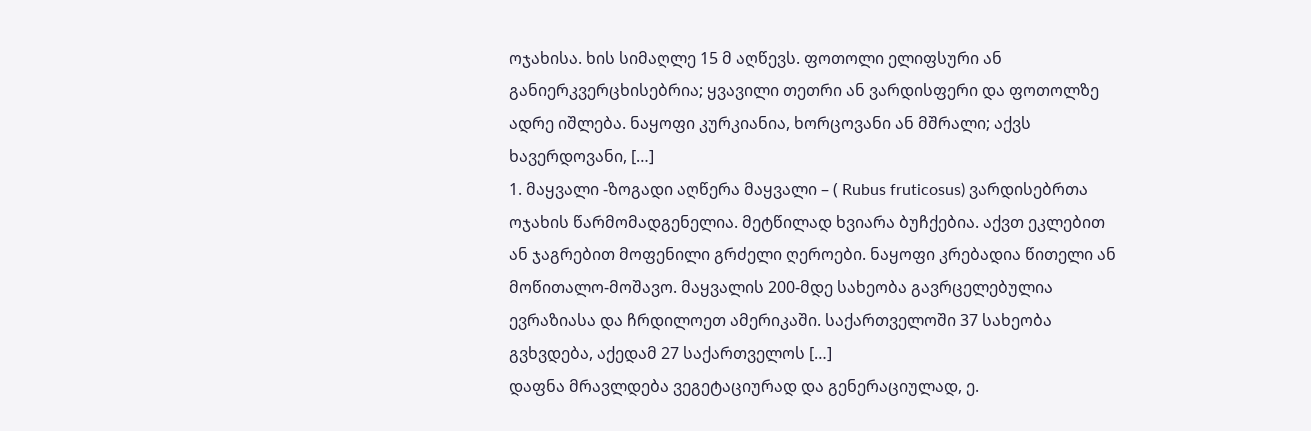ოჯახისა. ხის სიმაღლე 15 მ აღწევს. ფოთოლი ელიფსური ან განიერკვერცხისებრია; ყვავილი თეთრი ან ვარდისფერი და ფოთოლზე ადრე იშლება. ნაყოფი კურკიანია, ხორცოვანი ან მშრალი; აქვს ხავერდოვანი, […]
1. მაყვალი -ზოგადი აღწერა მაყვალი – ( Rubus fruticosus) ვარდისებრთა ოჯახის წარმომადგენელია. მეტწილად ხვიარა ბუჩქებია. აქვთ ეკლებით ან ჯაგრებით მოფენილი გრძელი ღეროები. ნაყოფი კრებადია წითელი ან მოწითალო-მოშავო. მაყვალის 200-მდე სახეობა გავრცელებულია ევრაზიასა და ჩრდილოეთ ამერიკაში. საქართველოში 37 სახეობა გვხვდება, აქედამ 27 საქართველოს […]
დაფნა მრავლდება ვეგეტაციურად და გენერაციულად, ე.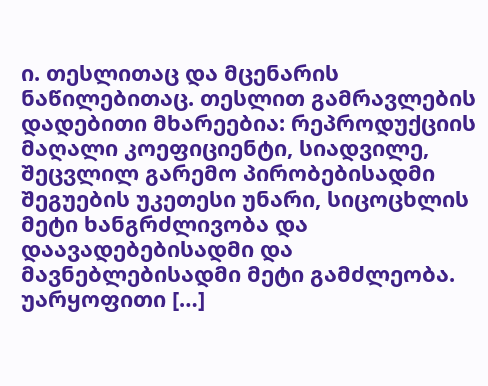ი. თესლითაც და მცენარის ნაწილებითაც. თესლით გამრავლების დადებითი მხარეებია: რეპროდუქციის მაღალი კოეფიციენტი, სიადვილე, შეცვლილ გარემო პირობებისადმი შეგუების უკეთესი უნარი, სიცოცხლის მეტი ხანგრძლივობა და დაავადებებისადმი და მავნებლებისადმი მეტი გამძლეობა. უარყოფითი […]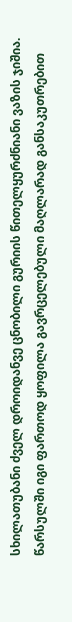სხილათუბანი ძველ დროიდანვე ცნობილი გურიის წითელყურძნიანი ვაზის ჯიშია. წარსულში იგი ფართოდ ყოფილა გავრცელებული მაღლარად განსაკუთრებით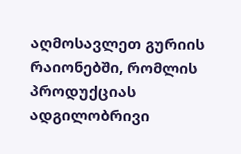აღმოსავლეთ გურიის რაიონებში, რომლის პროდუქციას ადგილობრივი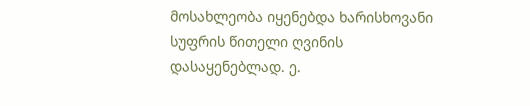მოსახლეობა იყენებდა ხარისხოვანი სუფრის წითელი ღვინის დასაყენებლად. ე.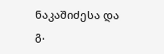ნაკაშიძესა და გ.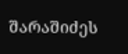შარაშიძეს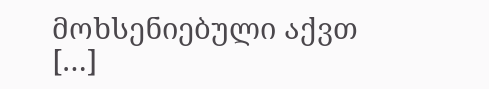მოხსენიებული აქვთ […]